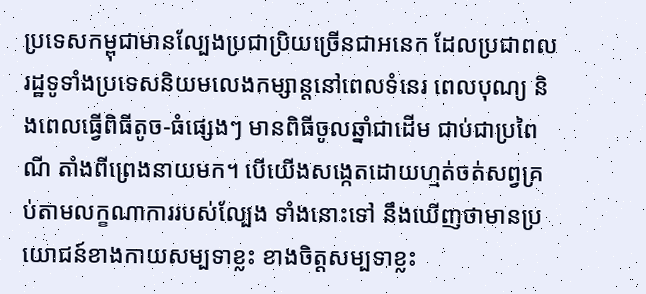ប្រទេសកម្ពុជាមានល្បែងប្រជាប្រិយច្រើនជាអនេក ដែលប្រជាពលរដ្ឋទូទាំងប្រទេសនិយមលេងកម្សាន្តនៅពេលទំនេរ ពេលបុណ្យ និងពេលធ្វើពិធីតូច-ធំផ្សេងៗ មានពិធីចូលឆ្នាំជាដើម ជាប់ជាប្រពៃណី តាំងពីព្រេងនាយមក។ បើយើងសង្កេតដោយហ្មត់ចត់សព្វគ្រប់តាមលក្ខណាការរបស់ល្បែង ទាំងនោះទៅ នឹងឃើញថាមានប្រយោជន៍ខាងកាយសម្បទាខ្លះ ខាងចិត្តសម្បទាខ្លះ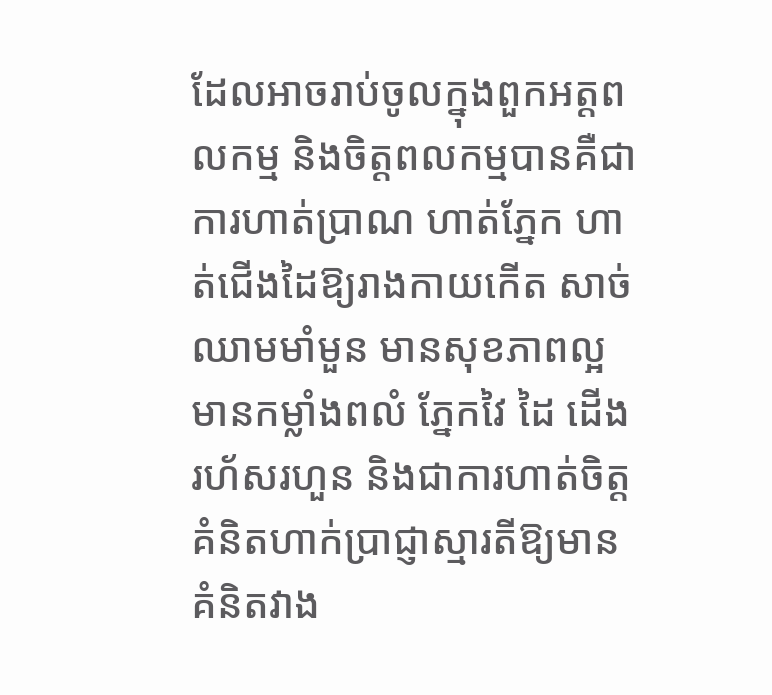ដែលអាចរាប់ចូលក្នុងពួកអត្តពលកម្ម និងចិត្តពលកម្មបានគឺជាការហាត់ប្រាណ ហាត់ភ្នែក ហាត់ជើងដៃឱ្យរាងកាយកើត សាច់ឈាមមាំមួន មានសុខភាពល្អ មានកម្លាំងពលំ ភ្នែកវៃ ដៃ ដើងរហ័សរហួន និងជាការហាត់ចិត្តគំនិតហាក់ប្រាជ្ញាស្មារតីឱ្យមាន គំនិតវាង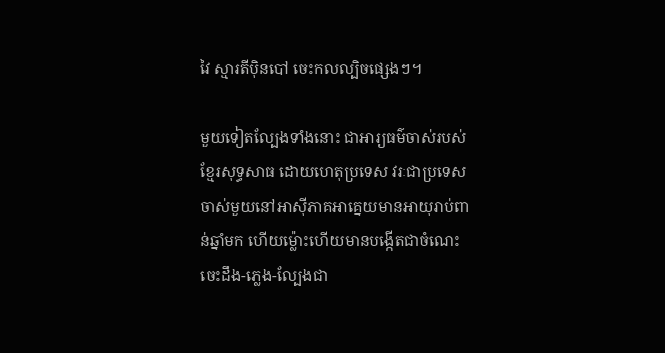វៃ ស្មារតីប៉ិនបៅ ចេះកលល្បិចផ្សេងៗ។

មួយទៀតល្បែងទាំងនោះ ជាអារ្យធម៌ចាស់របស់ខ្មែរសុទ្ធសាធ ដោយហេតុប្រទេស វរៈជាប្រទេសចាស់មួយនៅអាស៊ីភាគអាគ្នេយមានអាយុរាប់ពាន់ឆ្នាំមក ហើយម៉្លោះហើយមានបង្កើតជាចំណេះចេះដឹង-ភ្លេង-ល្បែងជា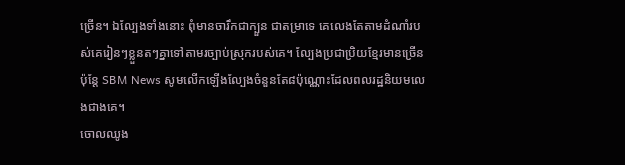ច្រើន។ ឯល្បែងទាំងនោះ ពុំមានចារឹកជាក្បួន ជាតម្រាទេ គេលេងតែតាមដំណាំរបស់គេរៀនៗខ្លួនតៗគ្នាទៅតាមរច្បាប់ស្រុករបស់គេ។ ល្បែងប្រជាប្រិយខ្មែរមានច្រើន ប៉ុន្តែ SBM News សូមលើកឡើងល្បែងចំនួនតែ៨ប៉ុណ្ណោះដែលពលរដ្ឋនិយមលេងជាងគេ។
ចោលឈូង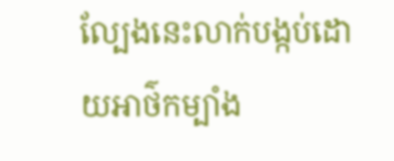ល្បែងនេះលាក់បង្កប់ដោយអាថ៌កម្បាំង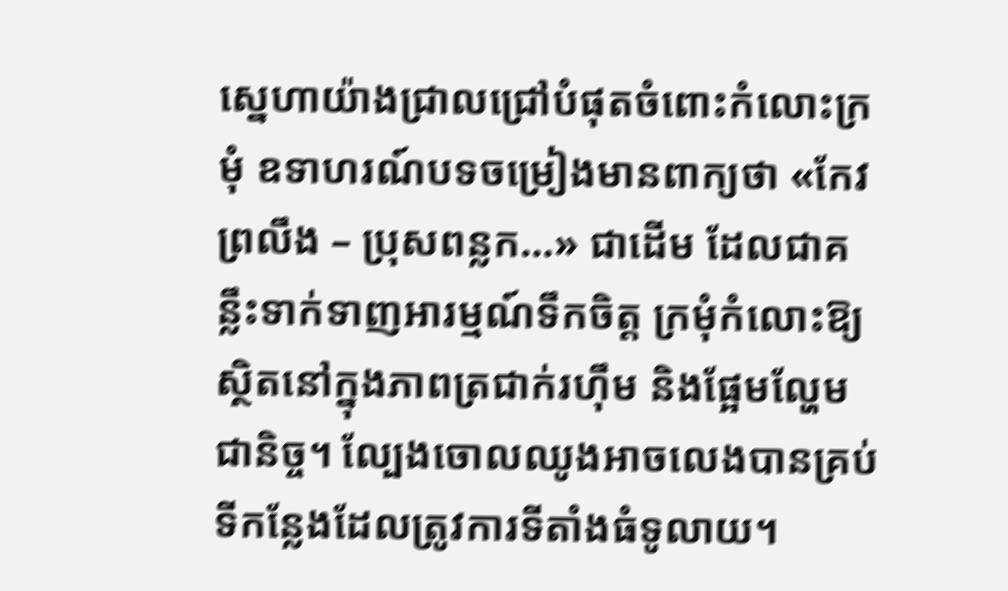ស្នេហាយ៉ាងជ្រាលជ្រៅបំផុតចំពោះកំលោះក្រមុំ ឧទាហរណ៍បទចម្រៀងមានពាក្យថា «កែវព្រលឹង – ប្រុសពន្លក…» ជាដើម ដែលជាគន្លឹះទាក់ទាញអារម្មណ៍ទឹកចិត្ត ក្រមុំកំលោះឱ្យស្ថិតនៅក្នុងភាពត្រជាក់រហ៊ឹម និងផ្អែមល្ហែមជានិច្ច។ ល្បែងចោលឈូងអាចលេងបានគ្រប់ទីកន្លែងដែលត្រូវការទីតាំងធំទូលាយ។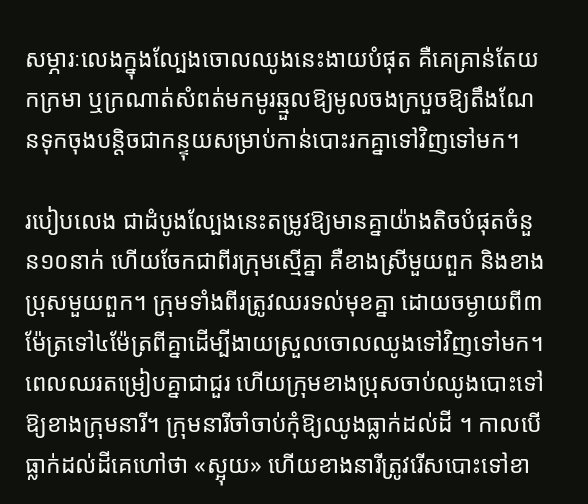សម្ភារៈលេងក្នុងល្បែងចោលឈូងនេះងាយបំផុត គឺគេគ្រាន់តែយកក្រមា ឬក្រណាត់សំពត់មកមូរឆ្មួលឱ្យមូលចងក្របួចឱ្យតឹងណែនទុកចុងបន្តិចជាកន្ទុយសម្រាប់កាន់បោះរកគ្នាទៅវិញទៅមក។

របៀបលេង ជាដំបូងល្បែងនេះតម្រូវឱ្យមានគ្នាយ៉ាងតិចបំផុតចំនួន១០នាក់ ហើយចែកជាពីរក្រុមស្មើគ្នា គឺខាងស្រីមួយពួក និងខាងប្រុសមួយពួក។ ក្រុមទាំងពីរត្រូវឈរទល់មុខគ្នា ដោយចម្ងាយពី៣ម៉ែត្រទៅ៤ម៉ែត្រពីគ្នាដើម្បីងាយស្រួលចោលឈូងទៅវិញទៅមក។ ពេលឈរតម្រៀបគ្នាជាជួរ ហើយក្រុមខាងប្រុសចាប់ឈូងបោះទៅឱ្យខាងក្រុមនារី។ ក្រុមនារីចាំចាប់កុំឱ្យឈូងធ្លាក់ដល់ដី ។ កាលបើធ្លាក់ដល់ដីគេហៅថា «ស្អុយ» ហើយខាងនារីត្រូវរើសបោះទៅខា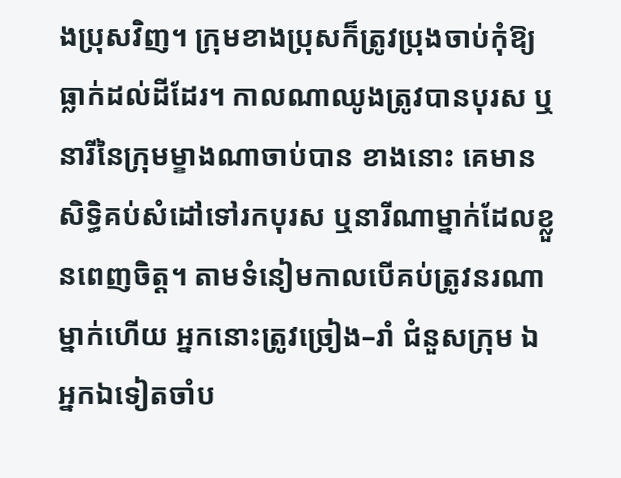ងប្រុសវិញ។ ក្រុមខាងប្រុសក៏ត្រូវប្រុងចាប់កុំឱ្យធ្លាក់ដល់ដីដែរ។ កាលណាឈូងត្រូវបានបុរស ឬនារីនៃក្រុមម្ខាងណាចាប់បាន ខាងនោះ គេមានសិទ្ធិគប់សំដៅទៅរកបុរស ឬនារីណាម្នាក់ដែលខ្លួនពេញចិត្ត។ តាមទំនៀមកាលបើគប់ត្រូវនរណាម្នាក់ហើយ អ្នកនោះត្រូវច្រៀង–រាំ ជំនួសក្រុម ឯអ្នកឯទៀតចាំប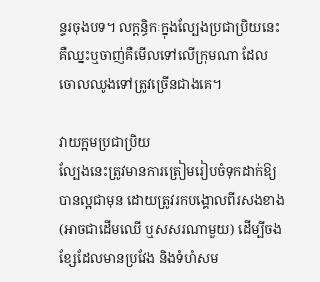ន្ទរចុងបទ។ លក្តន្ធិកៈក្នុងល្បែងប្រជាប្រិយនេះ គឺឈ្នះឬចាញ់គឺមើលទៅលើក្រុមណា ដែលចោលឈូងទៅត្រូវច្រើនជាងគេ។

វាយក្អមប្រជាប្រិយ
ល្បែងនេះត្រូវមានការត្រៀមរៀបចំទុកដាក់ឱ្យបានល្អជាមុន ដោយត្រូវរកបង្គោលពីរសងខាង (អាចជាដើមឈើ ឬសសរណាមួយ) ដើម្បីចងខ្សែដែលមានប្រវែង និងទំហំសម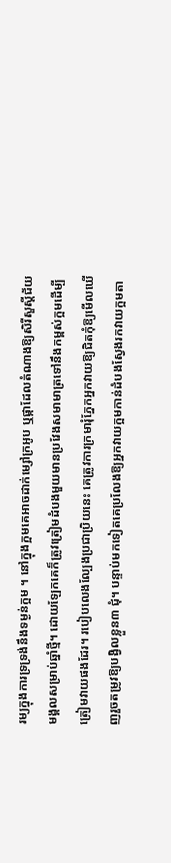រម្យក្នុងការទ្រទ្រង់នឹងទម្ងន់ក្អម ។ នៅក្នុងក្អមគេអាចដាក់ម្សៅក្រអូប ឬផ្កាដែលតំណាងឱ្យសិរីសួស្ដីជ័យមង្គលសម្រាប់ឆ្នាំថ្មី។ ដោយឡែកគេក៏ត្រូវត្រៀមដំបងមួយមានប្រវែងសមាមាត្រទៅនឹងកម្ពស់ក្អមដើម្បីត្រៀមវាយផងដែរ។ របៀបលេងល្បែងប្រជាប្រិយនេះ គេត្រូវការក្រមារុំភ្នែកអ្នកវាយឱ្យជិតកុំឱ្យមើលឃើញរួចតម្រូវឱ្យបង្វិលខ្លួន៣ ជុំ។ បន្ទាប់មកទៀតគេប្រលែងឱ្យអ្នកវាយក្អមកាន់ដំបងស្វែងរកវាយក្អមតា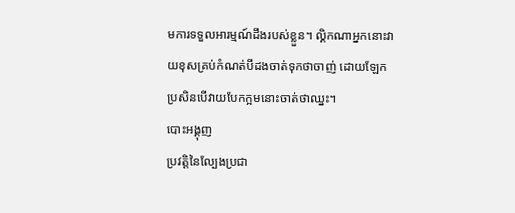មការទទួលអារម្មណ៍ដឹងរបស់ខ្លួន។ ល្គិកណាអ្នកនោះវាយខុសគ្រប់កំណត់បីដងចាត់ទុកថាចាញ់ ដោយឡែកប្រសិនបើវាយបែកក្អមនោះចាត់ថាឈ្នះ។
បោះអង្គុញ
ប្រវត្តិនៃល្បែងប្រជា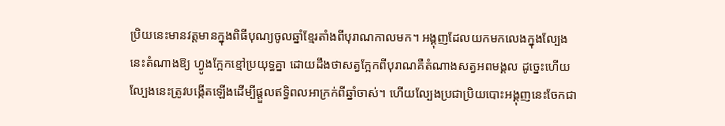ប្រិយនេះមានវត្តមានក្នុងពិធីបុណ្យចូលឆ្នាំខ្មែរតាំងពីបុរាណកាលមក។ អង្គុញដែលយកមកលេងក្នុងល្បែងនេះតំណាងឱ្យ ហ្វូងក្អែកខ្មៅប្រយុទ្ធគ្នា ដោយដឹងថាសត្វក្អែកពីបុរាណគឺតំណាងសត្វអពមង្គល ដូច្នេះហើយល្បែងនេះត្រូវបង្កើតឡើងដើម្បីផ្ដួលឥទ្ធិពលអាក្រក់ពីឆ្នាំចាស់។ ហើយល្បែងប្រជាប្រិយបោះអង្គុញនេះចែកជា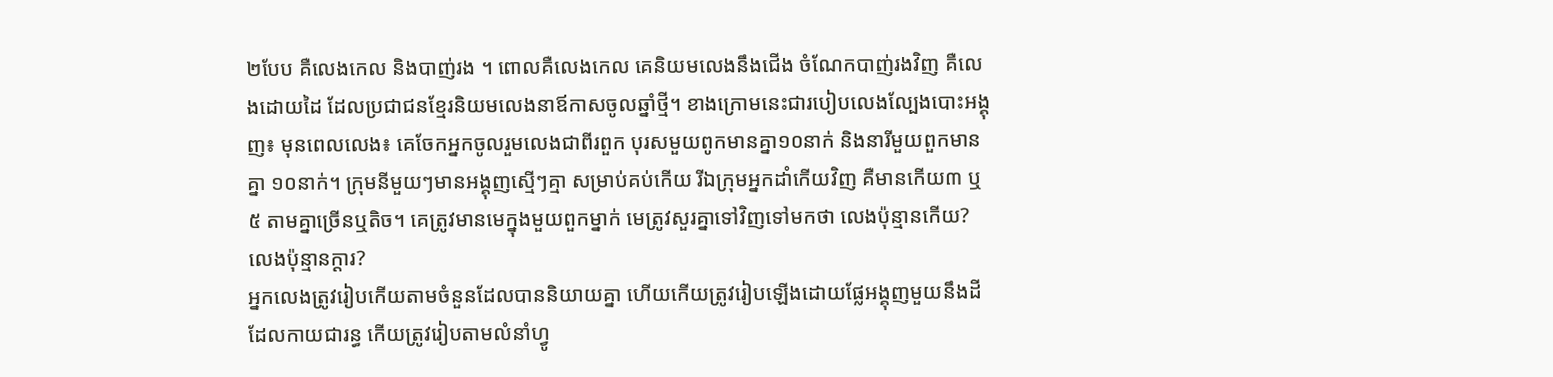២បែប គឺលេងកេល និងបាញ់រង ។ ពោលគឺលេងកេល គេនិយមលេងនឹងជើង ចំណែកបាញ់រងវិញ គឺលេងដោយដៃ ដែលប្រជាជនខ្មែរនិយមលេងនាឪកាសចូលឆ្នាំថ្មី។ ខាងក្រោមនេះជារបៀបលេងល្បែងបោះអង្គុញ៖ មុនពេលលេង៖ គេចែកអ្នកចូលរួមលេងជាពីរពួក បុរសមួយពូកមានគ្នា១០នាក់ និងនារីមួយពួកមានគ្នា ១០នាក់។ ក្រុមនីមួយៗមានអង្គុញស្មើៗគ្មា សម្រាប់គប់កើយ រីឯក្រុមអ្នកដាំកើយវិញ គឺមានកើយ៣ ឬ ៥ តាមគ្នាច្រើនឬតិច។ គេត្រូវមានមេក្នុងមួយពួកម្នាក់ មេត្រូវសួរគ្នាទៅវិញទៅមកថា លេងប៉ុន្មានកើយ? លេងប៉ុន្មានក្តារ?
អ្នកលេងត្រូវរៀបកើយតាមចំនួនដែលបាននិយាយគ្នា ហើយកើយត្រូវរៀបឡើងដោយផ្លែអង្គុញមួយនឹងដីដែលកាយជារន្ធ កើយត្រូវរៀបតាមលំនាំហ្វូ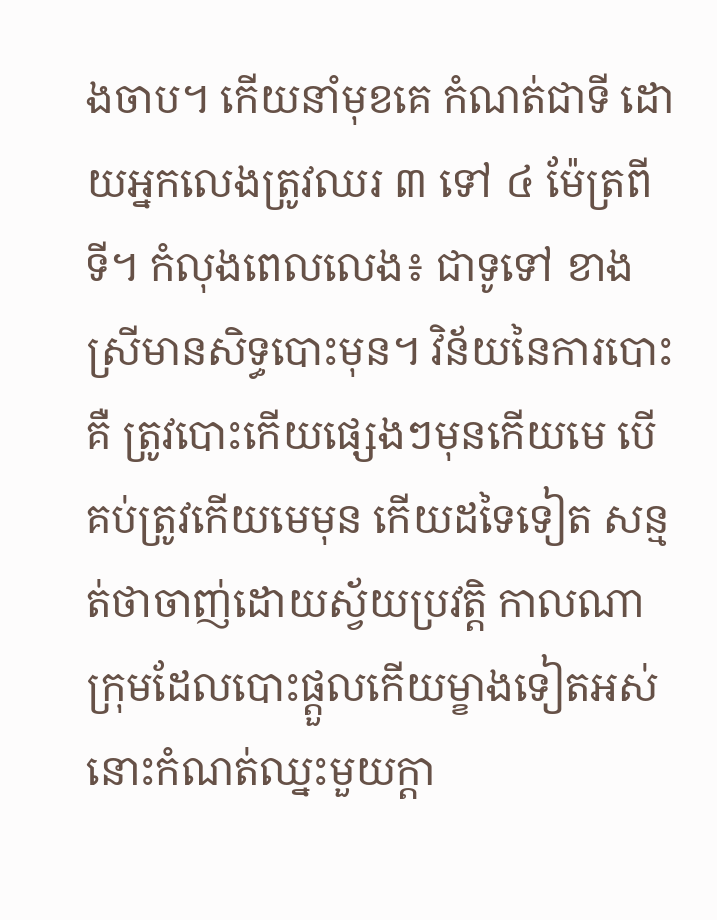ងចាប។ កើយនាំមុខគេ កំណត់ជាទី ដោយអ្នកលេងត្រូវឈរ ៣ ទៅ ៤ ម៉ែត្រពីទី។ កំលុងពេលលេង៖ ជាទូទៅ ខាងស្រីមានសិទ្ធបោះមុន។ វិន័យនៃការបោះគឺ ត្រូវបោះកើយផ្សេងៗមុនកើយមេ បើគប់ត្រូវកើយមេមុន កើយដទៃទៀត សន្មត់ថាចាញ់ដោយស្វ័យប្រវត្តិ កាលណាក្រុមដែលបោះផ្ដួលកើយម្ខាងទៀតអស់នោះកំណត់ឈ្នះមួយក្ដា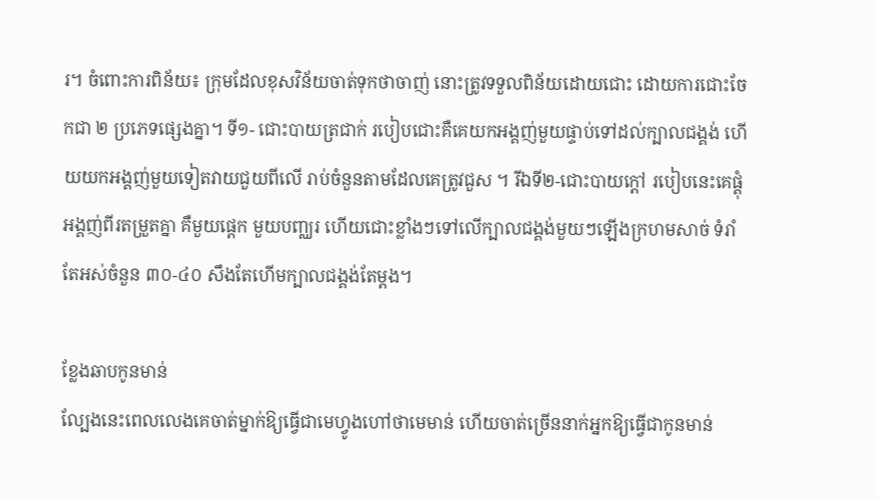រ។ ចំពោះការពិន័យ៖ ក្រុមដែលខុសវិន័យចាត់ទុកថាចាញ់ នោះត្រូវទទួលពិន័យដោយជោះ ដោយការជោះចែកជា ២ ប្រភេទផ្សេងគ្នា។ ទី១- ជោះបាយត្រជាក់ របៀបជោះគឺគេយកអង្គញ់មួយផ្ទាប់ទៅដល់ក្បាលជង្គង់ ហើយយកអង្គញ់មួយទៀតវាយជួយពីលើ រាប់ចំនួនតាមដែលគេត្រូវជួស ។ រីឯទី២-ជោះបាយក្ដៅ របៀបនេះគេផ្គុំអង្គញ់ពីរតម្រួតគ្នា គឺមួយផ្តេក មួយបញ្ឈរ ហើយជោះខ្លាំងៗទៅលើក្បាលជង្គង់មួយៗឡើងក្រហមសាច់ ទំរាំតែអស់ចំនួន ៣០-៤០ សឹងតែហើមក្បាលជង្គង់តែម្ដង។

ខ្លែងឆាបកូនមាន់
ល្បែងនេះពេលលេងគេចាត់ម្នាក់ឱ្យធ្វើជាមេហ្វូងហៅថាមេមាន់ ហើយចាត់ច្រើននាក់អ្នកឱ្យធ្វើជាកូនមាន់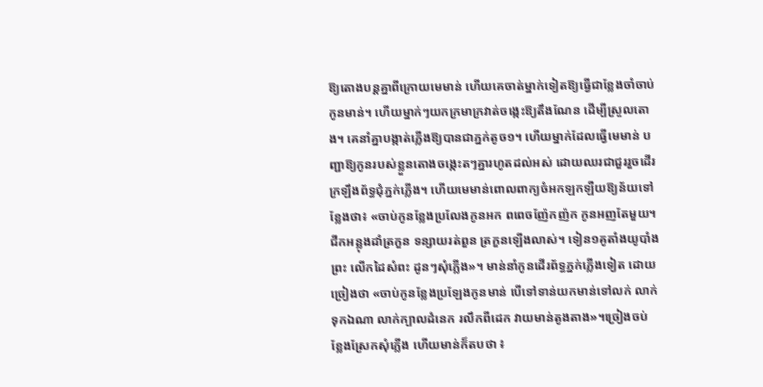ឱ្យតោងបន្តគ្នាពីក្រោយមេមាន់ ហើយគេចាត់ម្នាក់ទៀតឱ្យធ្វើជាខ្លែងចាំចាប់កូនមាន់។ ហើយម្នាក់ៗយកក្រមាក្រវាត់ចង្កេះឱ្យតឹងណែន ដើម្បីស្រួលតោង។ គេនាំគ្នាបង្កាត់ភ្លើងឱ្យបានជាភ្នក់តូច១។ ហើយម្នាក់ដែលធ្វើមេមាន់ បញ្ជាឱ្យកូនរបស់ខ្លួនតោងចង្កេះតៗគ្នារហូតដល់អស់ ដោយឈរជាជួររួចដើរក្រឡឹងព័ទ្ធជុំភ្នក់ភ្លើង។ ហើយមេមាន់ពោលពាក្យចំអកឡកឡឺយឱ្យន័យទៅខ្លែងថា៖ «ចាប់កូនខ្លែងប្រលែងកូនអក ពពេចញ៉ែកញ៉ក កូនអញតែមួយ។ ជីកអន្លុងដាំត្រកួន ទន្សាយរត់ពួន ត្រកួនឡើងលាស់។ ទៀន១គូតាំងយូបាំងព្រះ លើកដៃសំពះ ដូនៗសុំភ្លើង»។ មាន់នាំកូនដើរព័ទ្ធភ្នក់ភ្លើងទៀត ដោយច្រៀងថា «ចាប់កូនខ្លែងប្រឡែងកូនមាន់ បើទៅទាន់យកមាន់ទៅលក់ លាក់ទុកឯណា លាក់ក្បាលដំនេក រលឹកពីដេក វាយមាន់តូងតាង»។ច្រៀងចប់ ខ្លែងស្រែកសុំភ្លើង ហើយមាន់ក៏តបថា ៖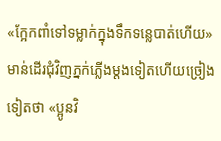«ក្អែកពាំទៅទម្លាក់ក្នុងទឹកទន្លេបាត់ហើយ» មាន់ដើរជុំវិញភ្នក់ភ្លើងម្ដងទៀតហើយច្រៀងទៀតថា «ប្អូនវិ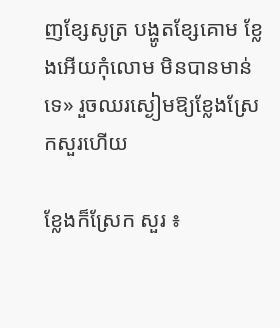ញខ្សែសូត្រ បង្ហូតខ្សែគោម ខ្លែងអើយកុំលោម មិនបានមាន់ទេ» រួចឈរស្ងៀមឱ្យខ្លែងស្រែកសួរហើយ

ខ្លែងក៏ស្រែក សួរ ៖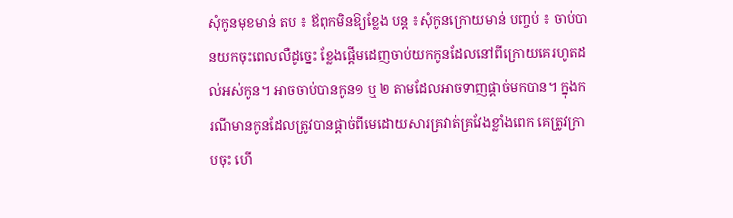សុំកូនមុខមាន់ តប ៖ ឪពុកមិនឱ្យខ្លែង បន្ត ៖សុំកូនក្រោយមាន់ បញ្ចប់ ៖ ចាប់បានយកចុះពេលលឺដូច្នេះ ខ្លែងផ្ដើមដេញចាប់យកកូនដែលនៅពីក្រោយគេរហូតដល់អស់កូន។ អាចចាប់បានកូន១ ឬ ២ តាមដែលអាចទាញផ្ដាច់មកបាន។ ក្នុងករណីមានកូនដែលត្រូវបានផ្ដាច់ពីមេដោយសារគ្រវាត់គ្រវែងខ្លាំងពេក គេត្រូវក្រាបចុះ ហើ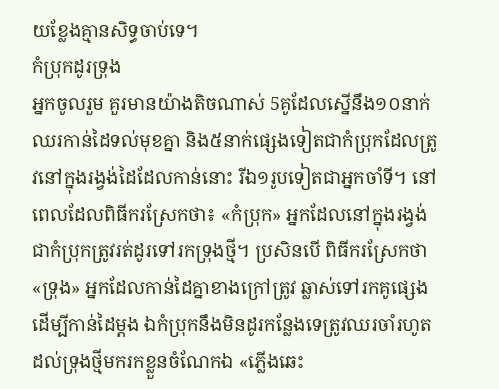យខ្លែងគ្មានសិទ្ធចាប់ទេ។
កំប្រុកដូរទ្រុង
អ្នកចូលរួម គួរមានយ៉ាងតិចណាស់ 5គូដែលស្នើនឹង១០នាក់ឈរកាន់ដៃទល់មុខគ្នា និង៥នាក់ផ្សេងទៀតជាកំប្រុកដែលត្រូវនៅក្នុងរង្វង់ដៃដែលកាន់នោះ រីឯ១រូបទៀតជាអ្នកចាំទី។ នៅពេលដែលពិធីករស្រែកថា៖ «កំប្រុក» អ្នកដែលនៅក្នុងរង្វង់ជាកំប្រុកត្រូវរត់ដូរទៅរកទ្រុងថ្មី។ ប្រសិនបើ ពិធីករស្រែកថា «ទ្រុង» អ្នកដែលកាន់ដៃគ្នាខាងក្រៅត្រូវ ឆ្លាស់ទៅរកគូផ្សេងដើម្បីកាន់ដៃម្ដង ឯកំប្រុកនឹងមិនដូរកន្លែងទេត្រូវឈរចាំរហូតដល់ទ្រុងថ្មីមករកខ្លួនចំណែកឯ «ភ្លើងឆេះ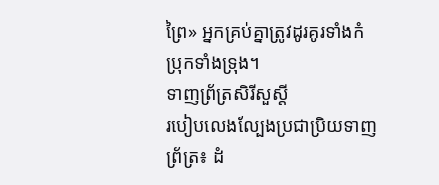ព្រៃ» អ្នកគ្រប់គ្នាត្រូវដូរគូរទាំងកំប្រុកទាំងទ្រុង។
ទាញព្រ័ត្រសិរីសួស្តី
របៀបលេងល្បែងប្រជាប្រិយទាញព្រ័ត្រ៖ ដំ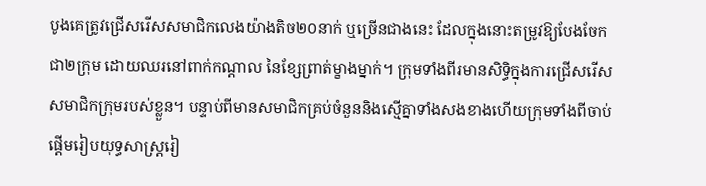បូងគេត្រូវជ្រើសរើសសមាជិកលេងយ៉ាងតិច២០នាក់ ឬច្រើនជាងនេះ ដែលក្នុងនោះតម្រូវឱ្យបែងចែក ជា២ក្រុម ដោយឈរនៅពាក់កណ្តាល នៃខ្សែព្រាត់ម្ខាងម្នាក់។ ក្រុមទាំងពីរមានសិទ្ធិក្នុងការជ្រើសរើសសមាជិកក្រុមរបស់ខ្លួន។ បន្ទាប់ពីមានសមាជិកគ្រប់ចំនួននិងស្មើគ្នាទាំងសងខាងហើយក្រុមទាំងពីចាប់ផ្តើមរៀបយុទ្ធសាស្ត្ររៀ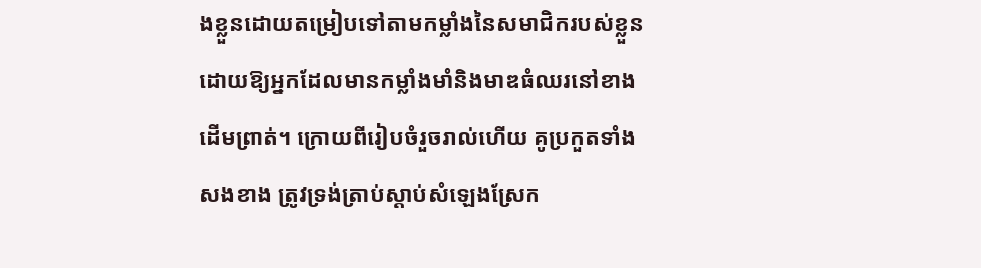ងខ្លួនដោយតម្រៀបទៅតាមកម្លាំងនៃសមាជិករបស់ខ្លួន ដោយឱ្យអ្នកដែលមានកម្លាំងមាំនិងមាឌធំឈរនៅខាងដើមព្រាត់។ ក្រោយពីរៀបចំរួចរាល់ហើយ គូប្រកួតទាំងសងខាង ត្រូវទ្រង់ត្រាប់ស្ដាប់សំឡេងស្រែក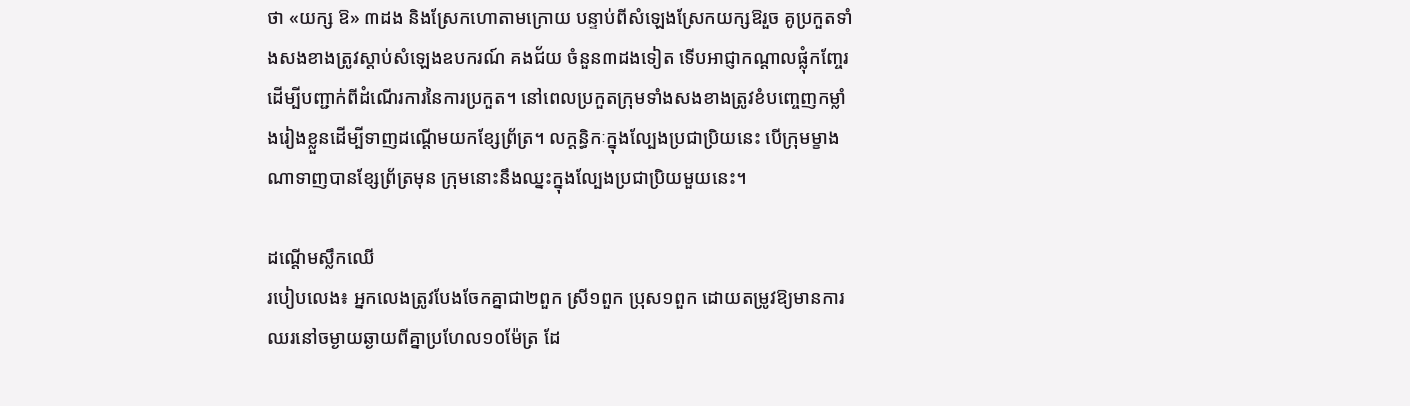ថា «យក្ស ឱ» ៣ដង និងស្រែកហោតាមក្រោយ បន្ទាប់ពីសំឡេងស្រែកយក្សឱរួច គូប្រកួតទាំងសងខាងត្រូវស្ដាប់សំឡេងឧបករណ៍ គងជ័យ ចំនួន៣ដងទៀត ទើបអាជ្ញាកណ្ដាលផ្លុំកញ្ចែរដើម្បីបញ្ជាក់ពីដំណើរការនៃការប្រកួត។ នៅពេលប្រកួតក្រុមទាំងសងខាងត្រូវខំបញ្ចេញកម្លាំងរៀងខ្លួនដើម្បីទាញដណ្តើមយកខ្សែព្រ័ត្រ។ លក្តន្ធិកៈក្នុងល្បែងប្រជាប្រិយនេះ បើក្រុមម្ខាងណាទាញបានខ្សែព្រ័ត្រមុន ក្រុមនោះនឹងឈ្នះក្នុងល្បែងប្រជាប្រិយមួយនេះ។

ដណ្តើមស្លឹកឈើ
របៀបលេង៖ អ្នកលេងត្រូវបែងចែកគ្នាជា២ពួក ស្រី១ពួក ប្រុស១ពួក ដោយតម្រូវឱ្យមានការឈរនៅចម្ងាយឆ្ងាយពីគ្នាប្រហែល១០ម៉ែត្រ ដែ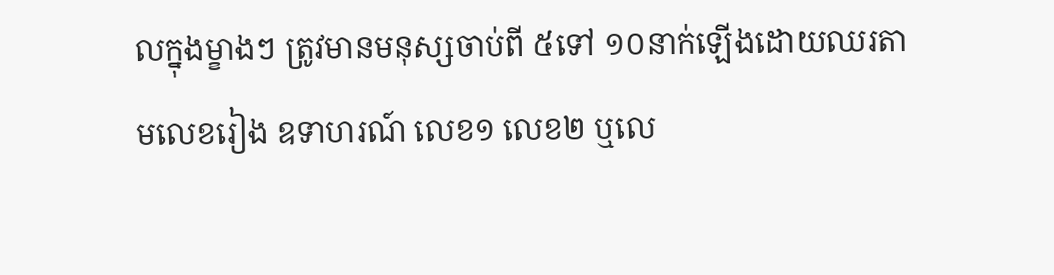លក្នុងម្ខាងៗ ត្រូវមានមនុស្សចាប់ពី ៥ទៅ ១០នាក់ឡើងដោយឈរតាមលេខរៀង ឧទាហរណ៍ លេខ១ លេខ២ ឬលេ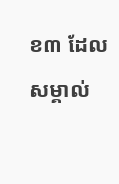ខ៣ ដែលសម្គាល់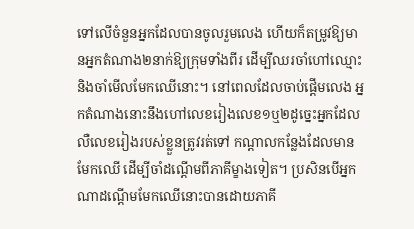ទៅលើចំនួនអ្នកដែលបានចូលរួមលេង ហើយក៏តម្រូវឱ្យមានអ្នកតំណាង២នាក់ឱ្យក្រុមទាំងពីរ ដើម្បីឈរចាំហៅឈ្មោះនិងចាំមើលមែកឈើនោះ។ នៅពេលដែលចាប់ផ្តើមលេង អ្នកតំណាងនោះនឹងហៅលេខរៀងលេខ១ឬ២ដូច្នេះអ្នកដែលលឺលេខរៀងរបស់ខ្លួនត្រូវរត់ទៅ កណ្តាលកន្លែងដែលមានមែកឈើ ដើម្បីចាំដណ្តើមពីភាគីម្ខាងទៀត។ ប្រសិនបើអ្នកណាដណ្តើមមែកឈើនោះបានដោយភាគី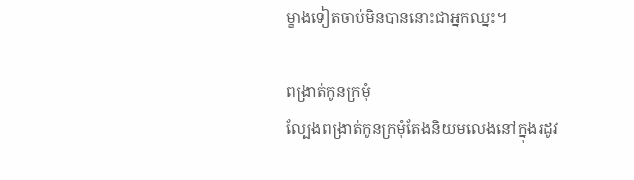ម្ខាងទៀតចាប់មិនបាននោះជាអ្នកឈ្នះ។

ពង្រាត់កូនក្រមុំ
ល្បែងពង្រាត់កូនក្រមុំតែងនិយមលេងនៅក្នុងរដូវ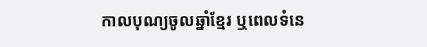កាលបុណ្យចូលឆ្នាំខ្មែរ ឬពេលទំនេ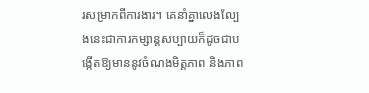រសម្រាកពីការងារ។ គេនាំគ្នាលេងល្បែងនេះជាការកម្សាន្តសប្បាយក៏ដូចជាបង្កើតឱ្យមាននូវចំណងមិត្តភាព និងភាព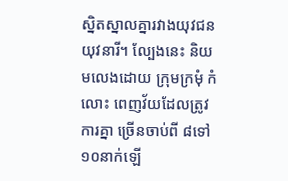ស្និតស្នាលគ្នារវាងយុវជនយុវនារី។ ល្បែងនេះ និយមលេងដោយ ក្រុមក្រមុំ កំលោះ ពេញវ័យដែលត្រូវការគ្នា ច្រើនចាប់ពី ៨ទៅ១០នាក់ឡើ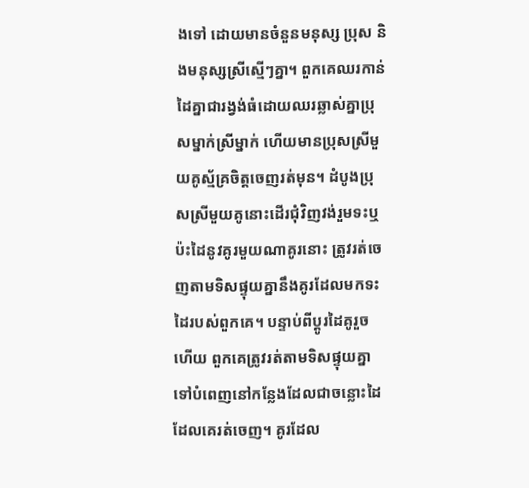ងទៅ ដោយមានចំនួនមនុស្ស ប្រុស និងមនុស្សស្រីស្មើៗគ្នា។ ពួកគេឈរកាន់ដៃគ្នាជារង្វង់ធំដោយឈរឆ្លាស់គ្នាប្រុសម្នាក់ស្រីម្នាក់ ហើយមានប្រុសស្រីមួយគូស្ម័គ្រចិត្តចេញរត់មុន។ ដំបូងប្រុសស្រីមួយគូនោះដើរជុំវិញវង់រួមទះឬប៉ះដៃនូវគូរមួយណាគូរនោះ ត្រូវរត់ចេញតាមទិសផ្ទុយគ្នានឹងគូរដែលមកទះដៃរបស់ពួកគេ។ បន្ទាប់ពីប្ដូរដៃគូរួចហើយ ពួកគេត្រូវរត់តាមទិសផ្ទុយគ្នាទៅបំពេញនៅកន្លែងដែលជាចន្លោះដៃដែលគេរត់ចេញ។ គូរដែល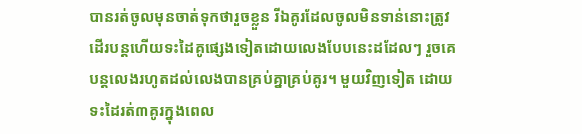បានរត់ចូលមុនចាត់ទុកថារួចខ្លួន រីឯគូរដែលចូលមិនទាន់នោះត្រូវដើរបន្តហើយទះដៃគូផ្សេងទៀតដោយលេងបែបនេះដដែលៗ រួចគេបន្ដលេងរហូតដល់លេងបានគ្រប់គ្នាគ្រប់គូរ។ មួយវិញទៀត ដោយទះដៃរត់៣គូរក្នុងពេល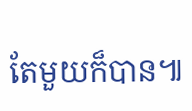តែមួយក៏បាន៕